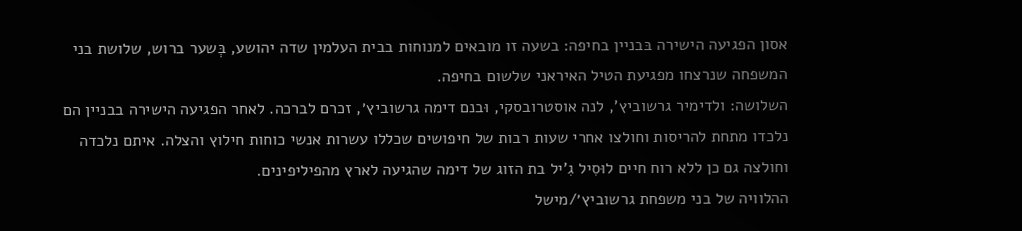אסון הפגיעה הישירה בּבניין בחיפה: בשעה זו מובאים למנוחות בבית העלמין שדה יהושע, בְּשער ברוש, שלושת בני המשפחה שנרצחו מפגיעת הטיל האיראני שלשום בחיפה.
השלושה: ולדימיר גרשוביץ', לנה אוסטרובסקי, וּבנם דימה גרשוביץ׳, זכרם לברכה. לאחר הפגיעה הישירה בבניין הם נלכדו מתחת להריסות וחולצו אחרי שעות רבות של חיפושים שכללו עשרות אנשי כוחות חילוץ והצלה. איתם נלכדה וחולצה גם כן ללא רוח חיים לוּסִיל גִ'יל בת הזוג של דימה שהגיעה לארץ מהפיליפינים.
ההלוויה של בני משפחת גרשוביץ׳/מישל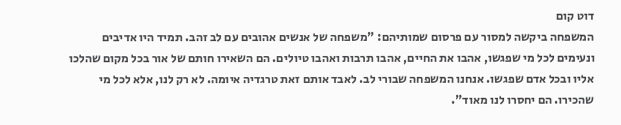דוט קום
המשפחה ביקשה למסור עם פרסום שמותיהם: "משפחה של אנשים אהובים עם לב זהב. תמיד היו אדיבים ונעימים לכל מי שפגשו, אהבו את החיים, אהבו תרבות ואהבו טיולים. הם השאירו חותם של אור בכל מקום שהלכו אליו ובכל אדם שפגשו. אנחנו המשפחה שבורי לב. לאבד אותם זאת טרגדיה איומה. לא רק לנו, אלא לכל מי שהכירו. הם יחסרו לנו מאוד".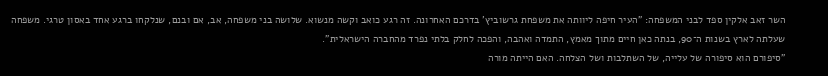השר זאב אלקין ספד לבני המשפחה: "העיר חיפה ליוותה את משפחת גרשוביץ’ בדרכם האחרונה. זה רגע כואב וקשה מנשוא. שלושה בני משפחה, אב, אם ובנם, שנלקחו ברגע אחד באסון טרגי. משפחה שעלתה לארץ בשנות ה־90, בנתה כאן חיים מתוך מאמץ, התמדה ואהבה, והפכה לחלק בלתי נפרד מהחברה הישראלית".
"סיפורם הוא סיפורה של עלייה, של השתלבות ושל הצלחה. האם הייתה מורה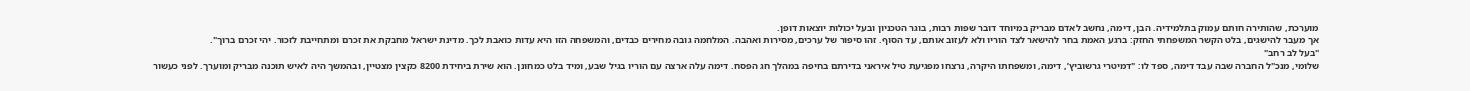מוערכת, שהותירה חותם עמוק בתלמידיה. הבן, דימה, נחשב לאדם מבריק במיוחד דובר שפות רבות, בוגר הטכניון ובעל יכולות יוצאות דופן.
אך מעבר להישגים, בלט הקשר המשפחתי החזק: ברגע האמת בחר להישאר לצד הוריו ולא לעזוב אותם, עד הסוף. זהו סיפור של ערכים, מסירות ואהבה. המלחמה גובה מחירים כבדים, והמשפחה הזו היא עדות כואבת לכך. מדינת ישראל מחבקת את זכרם ומתחייבת לזכור. יהי זכרם ברוך".
"בעל לב רחב"
שלומי, מנכ"ל החברה שבה עבד דימה, ספד לו: "דמיטרי גרשוביץ’, דימה, ומשפחתו היקרה, נרצחו מפגיעת טיל איראני בדירתם בחיפה במהלך חג הפסח. דימה עלה ארצה עם הוריו בגיל שבע, ומיד בלט כמחונן. הוא שירת ביחידת 8200 כקצין מצטיין, ובהמשך היה לאיש תוכנה מבריק ומוערך. לפני כעשור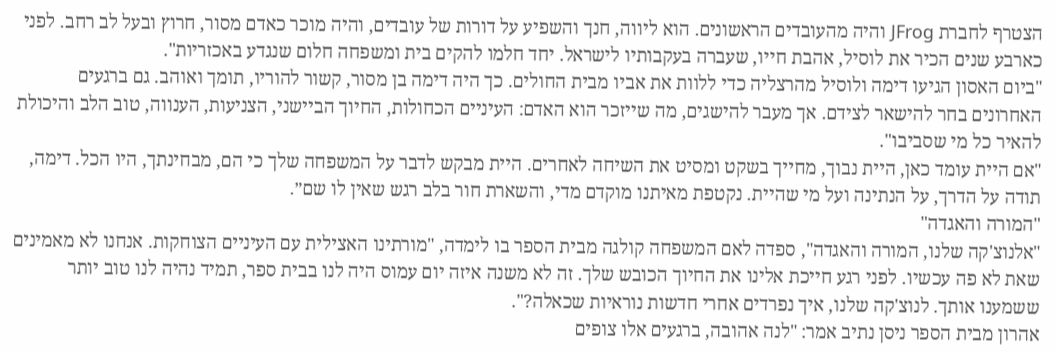הצטרף לחברת JFrog והיה מהעובדים הראשונים. הוא ליווה, חנך והשפיע על דורות של עובדים, והיה מוכר כאדם מסור, חרוץ ובעל לב רחב. לפני כארבע שנים הכיר את לוסיל, אהבת חייו, שעברה בעקבותיו לישראל. יחד חלמו להקים בית ומשפחה חלום שנגדע באכזריות".
"ביום האסון הגיעו דימה ולוסיל מהרצליה כדי ללוות את אביו מבית החולים. כך היה דימה בן מסור, קשור להוריו, תומך ואוהב. גם ברגעים האחרונים בחר להישאר לצידם. אך מעבר להישגים, מה שייזכר הוא האדם: העיניים הכחולות, החיוך הביישני, הצניעות, הענווה, טוב הלב והיכולת להאיר כל מי שסביבו".
"אם היית עומד כאן, היית נבוך, מחייך בשקט ומסיט את השיחה לאחרים. היית מבקש לדבר על המשפחה שלך כי הם, מבחינתך, היו הכל. דימה, תודה על הדרך, על הנתינה ועל מי שהיית. נקטפת מאיתנו מוקדם מדי, והשארת חור בלב רגש שאין לו שם״.
"המורה והאגדה"
"אלנוצ'קה שלנו, המורה והאגדה", ספדה לאם המשפחה קולגה מבית הספר בו לימדה, "מורתינו האצילית עם העיניים הצוחקות. אנחנו לא מאמינים שאת לא פה עכשיו. לפני רגע חייכת אלינו את החיוך הכובש שלך. זה לא משנה איזה יום עמוס היה לנו בבית ספר, תמיד נהיה לנו טוב יותר ששמענו אותך. לנוצ'קה שלנו, איך נפרדים אחרי חדשות נוראיות שכאלה?".
אהרון מבית הספר ניסן נתיב אמר: "לנה אהובה, ברגעים אלו צופים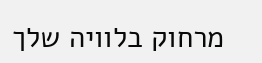מרחוק בלוויה שלך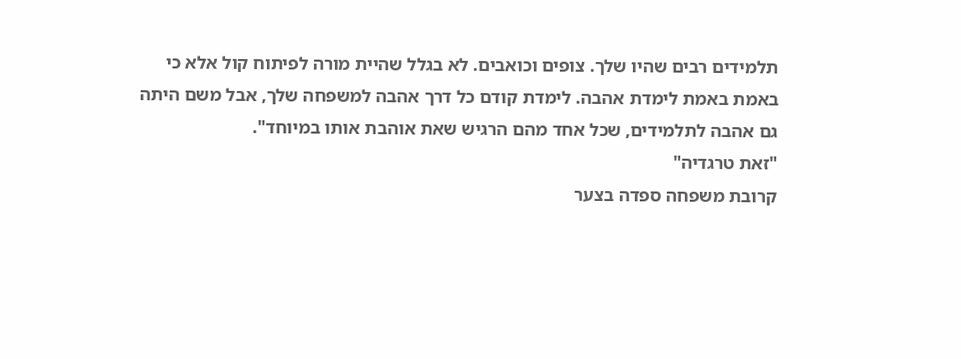תלמידים רבים שהיו שלך. צופים וכואבים. לא בגלל שהיית מורה לפיתוח קול אלא כי באמת באמת לימדת אהבה. לימדת קודם כל דרך אהבה למשפחה שלך, אבל משם היתה גם אהבה לתלמידים, שכל אחד מהם הרגיש שאת אוהבת אותו במיוחד".
"זאת טרגדיה"
קרובת משפחה ספדה בצער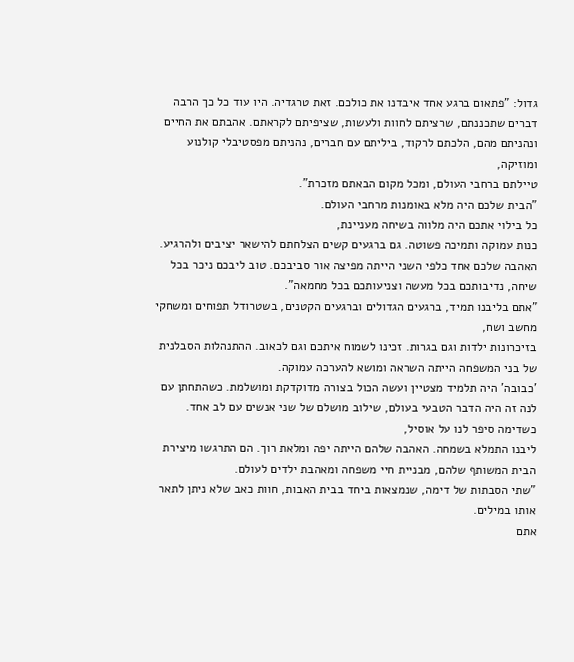גדול: "פתאום ברגע אחד איבדנו את כולכם. זאת טרגדיה. היו עוד כל כך הרבה דברים שתכננתם, שרציתם לחוות ולעשות, שציפיתם לקראתם. אהבתם את החיים ונהניתם מהם, הלכתם לרקוד, ביליתם עם חברים, נהניתם מפסטיבלי קולנוע ומוזיקה,
טיילתם ברחבי העולם, ומכל מקום הבאתם מזכרת".
"הבית שלכם היה מלא באומנות מרחבי העולם.
כל בילוי אתכם היה מלווה בשיחה מעניינת,
כנות עמוקה ותמיכה פשוטה. גם ברגעים קשים הצלחתם להישאר יציבים ולהרגיע. האהבה שלכם אחד כלפי השני הייתה מפיצה אור סביבכם. טוב ליבכם ניכר בכל שיחה, נדיבותכם בכל מעשה וצניעותכם בכל מחמאה".
"אתם בליבנו תמיד, ברגעים הגדולים וברגעים הקטנים, בשטרודל תפוחים ומשחקי מחשב ושח,
בזיכרונות ילדות וגם בגרות. זכינו לשמוח איתכם וגם לכאוב. ההתנהלות הסבלנית של בני המשפחה הייתה השראה ומושא להערכה עמוקה.
'כבובה' היה תלמיד מצטיין ועשה הכול בצורה מדוקדקת ומושלמת. כשהתחתן עם לנה זה היה הדבר הטבעי בעולם, שילוב מושלם של שני אנשים עם לב אחד. כשדימה סיפר לנו על אוסיל,
ליבנו התמלא בשמחה. האהבה שלהם הייתה יפה ומלאת רוך. הם התרגשו מיצירת הבית המשותף שלהם, מבניית חיי משפחה ומאהבת ילדים לעולם.
"שתי הסבתות של דימה, שנמצאות ביחד בבית האבות, חוות כאב שלא ניתן לתאר אותו במילים.
אתם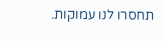תחסרו לנו עמוקות.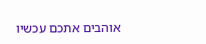אוהבים אתכם עכשיו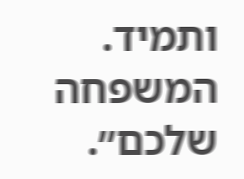ותמיד. המשפחה שלכם״.